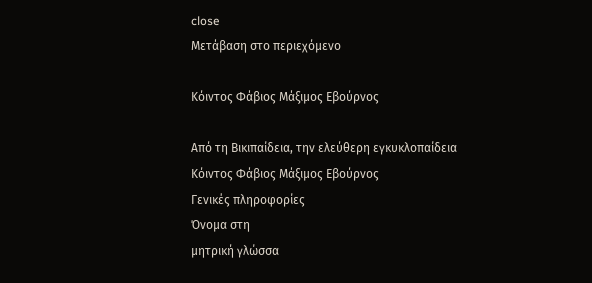close
Μετάβαση στο περιεχόμενο

Κόιντος Φάβιος Μάξιμος Εβούρνος

Από τη Βικιπαίδεια, την ελεύθερη εγκυκλοπαίδεια
Κόιντος Φάβιος Μάξιμος Εβούρνος
Γενικές πληροφορίες
Όνομα στη
μητρική γλώσσα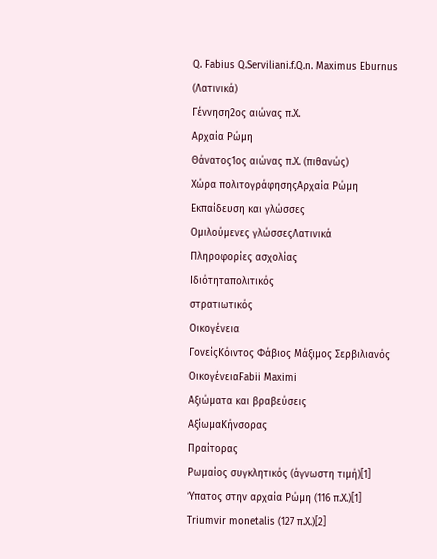Q. Fabius Q.Serviliani.f.Q.n. Maximus Eburnus (Λατινικά)
Γέννηση2ος αιώνας π.Χ.
Αρχαία Ρώμη
Θάνατος1ος αιώνας π.Χ. (πιθανώς)
Χώρα πολιτογράφησηςΑρχαία Ρώμη
Εκπαίδευση και γλώσσες
Ομιλούμενες γλώσσεςΛατινικά
Πληροφορίες ασχολίας
Ιδιότηταπολιτικός
στρατιωτικός
Οικογένεια
ΓονείςΚόιντος Φάβιος Μάξιμος Σερβιλιανός
ΟικογένειαFabii Maximi
Αξιώματα και βραβεύσεις
ΑξίωμαΚήνσορας
Πραίτορας
Ρωμαίος συγκλητικός (άγνωστη τιμή)[1]
Ύπατος στην αρχαία Ρώμη (116 π.Χ.)[1]
Triumvir monetalis (127 π.Χ.)[2]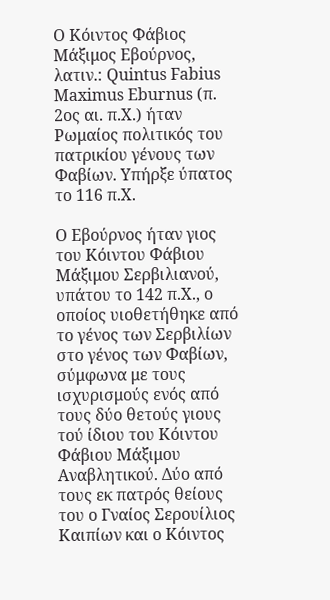Ο Κόιντος Φάβιος Μάξιμος Εβούρνος, λατιν.: Quintus Fabius Maximus Eburnus (π. 2ος αι. π.Χ.) ήταν Ρωμαίος πολιτικός του πατρικίου γένους των Φαβίων. Υπήρξε ύπατος το 116 π.Χ.

Ο Εβούρνος ήταν γιος του Κόιντου Φάβιου Μάξιμου Σερβιλιανού, υπάτου το 142 π.Χ., ο οποίος υιοθετήθηκε από το γένος των Σερβιλίων στο γένος των Φαβίων, σύμφωνα με τους ισχυρισμούς ενός από τους δύο θετούς γιους τού ίδιου του Κόιντου Φάβιου Μάξιμου Αναβλητικού. Δύο από τους εκ πατρός θείους του ο Γναίος Σερουίλιος Καιπίων και ο Κόιντος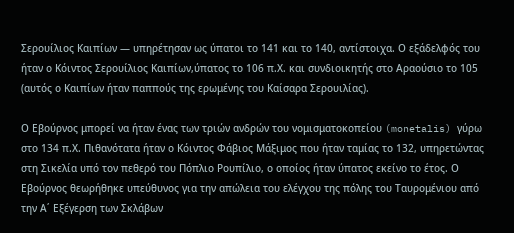Σερουίλιος Καιπίων — υπηρέτησαν ως ύπατοι το 141 και το 140, αντίστοιχα. Ο εξάδελφός του ήταν ο Κόιντος Σερουίλιος Καιπίων,ύπατος το 106 π.Χ. και συνδιοικητής στο Aραούσιo το 105 (αυτός ο Καιπίων ήταν παππούς της ερωμένης του Καίσαρα Σερουιλίας).

Ο Εβούρνος μπορεί να ήταν ένας των τριών ανδρών του νομισματοκοπείου (monetalis) γύρω στο 134 π.Χ. Πιθανότατα ήταν ο Κόιντος Φάβιος Μάξιμος που ήταν ταμίας το 132, υπηρετώντας στη Σικελία υπό τον πεθερό του Πόπλιο Ρουπίλιο, ο οποίος ήταν ύπατος εκείνο το έτος. Ο Εβούρνος θεωρήθηκε υπεύθυνος για την απώλεια του ελέγχου της πόλης του Ταυρομένιου από την Α΄ Εξέγερση των Σκλάβων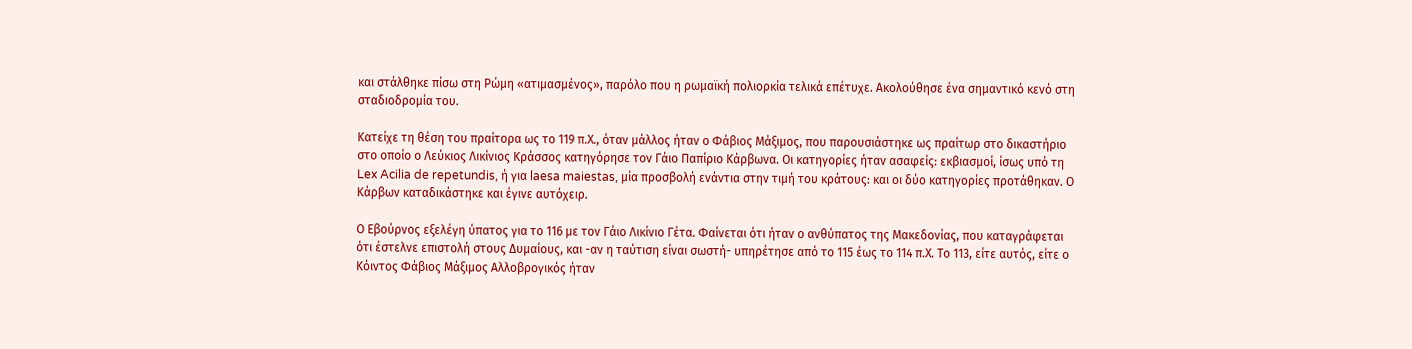και στάλθηκε πίσω στη Ρώμη «ατιμασμένος», παρόλο που η ρωμαϊκή πολιορκία τελικά επέτυχε. Ακολούθησε ένα σημαντικό κενό στη σταδιοδρομία του.

Κατείχε τη θέση του πραίτορα ως το 119 π.Χ., όταν μάλλος ήταν ο Φάβιος Μάξιμος, που παρουσιάστηκε ως πραίτωρ στο δικαστήριο στο οποίο ο Λεύκιος Λικίνιος Κράσσος κατηγόρησε τον Γάιο Παπίριο Κάρβωνα. Οι κατηγορίες ήταν ασαφείς: εκβιασμοί, ίσως υπό τη Lex Acilia de repetundis, ή για laesa maiestas, μία προσβολή ενάντια στην τιμή του κράτους: και οι δύο κατηγορίες προτάθηκαν. Ο Κάρβων καταδικάστηκε και έγινε αυτόχειρ.

Ο Εβούρνος εξελέγη ύπατος για το 116 με τον Γάιο Λικίνιο Γέτα. Φαίνεται ότι ήταν ο ανθύπατος της Μακεδονίας, που καταγράφεται ότι έστελνε επιστολή στους Δυμαίους, και -αν η ταύτιση είναι σωστή- υπηρέτησε από το 115 έως το 114 π.Χ. Το 113, είτε αυτός, είτε ο Κόιντος Φάβιος Μάξιμος Αλλοβρογικός ήταν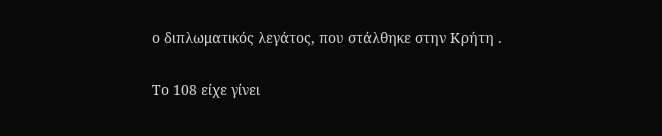ο διπλωματικός λεγάτος, που στάλθηκε στην Κρήτη .

Το 108 είχε γίνει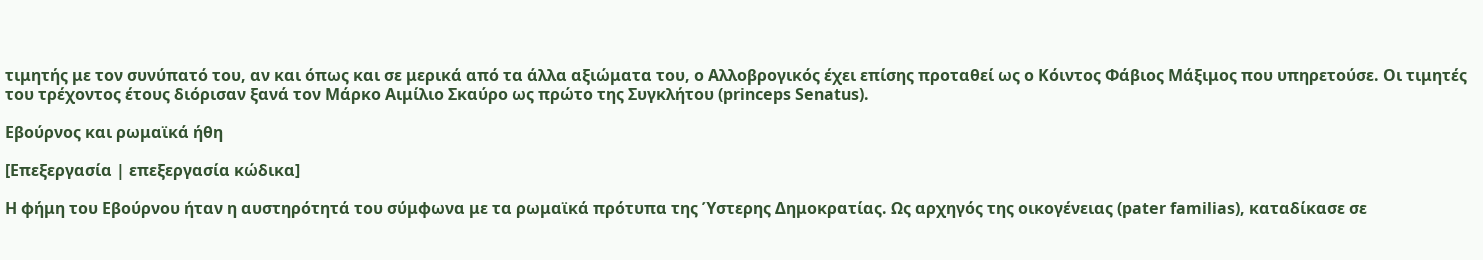τιμητής με τον συνύπατό του, αν και όπως και σε μερικά από τα άλλα αξιώματα του, ο Αλλοβρογικός έχει επίσης προταθεί ως ο Κόιντος Φάβιος Μάξιμος που υπηρετούσε. Οι τιμητές του τρέχοντος έτους διόρισαν ξανά τον Mάρκο Αιμίλιο Σκαύρο ως πρώτο της Συγκλήτου (princeps Senatus).

Εβούρνος και ρωμαϊκά ήθη

[Επεξεργασία | επεξεργασία κώδικα]

Η φήμη του Εβούρνου ήταν η αυστηρότητά του σύμφωνα με τα ρωμαϊκά πρότυπα της Ύστερης Δημοκρατίας. Ως αρχηγός της οικογένειας (pater familias), καταδίκασε σε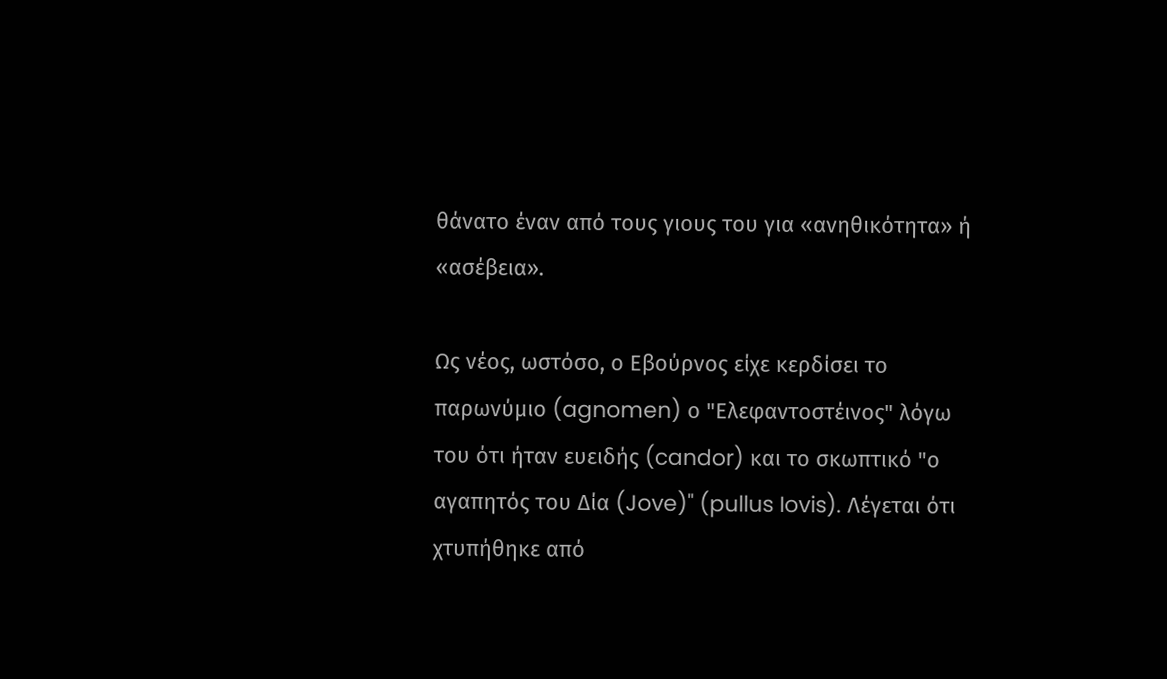θάνατο έναν από τους γιους του για «ανηθικότητα» ή «ασέβεια».

Ως νέος, ωστόσο, ο Εβούρνος είχε κερδίσει το παρωνύμιο (agnomen) ο "Ελεφαντοστέινος" λόγω του ότι ήταν ευειδής (candor) και το σκωπτικό "ο αγαπητός του Δία (Jove)" (pullus Iovis). Λέγεται ότι χτυπήθηκε από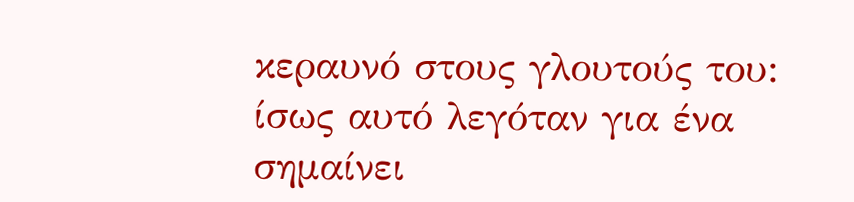κεραυνό στους γλουτούς του: ίσως αυτό λεγόταν για ένα σημαίνει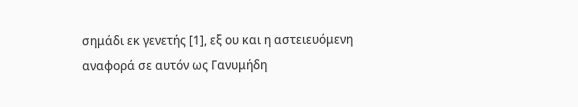σημάδι εκ γενετής [1], εξ ου και η αστειευόμενη αναφορά σε αυτόν ως Γανυμήδη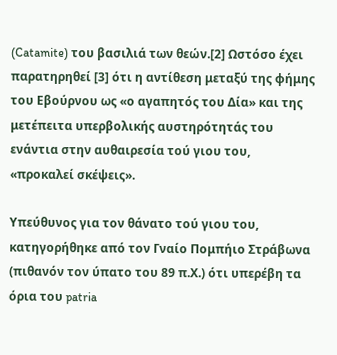(Catamite) του βασιλιά των θεών.[2] Ωστόσο έχει παρατηρηθεί [3] ότι η αντίθεση μεταξύ της φήμης του Eβούρνου ως «ο αγαπητός του Δία» και της μετέπειτα υπερβολικής αυστηρότητάς του ενάντια στην αυθαιρεσία τού γιου του, «προκαλεί σκέψεις».

Υπεύθυνος για τον θάνατο τού γιου του, κατηγορήθηκε από τον Γναίο Πομπήιο Στράβωνα (πιθανόν τον ύπατο του 89 π.Χ.) ότι υπερέβη τα όρια του patria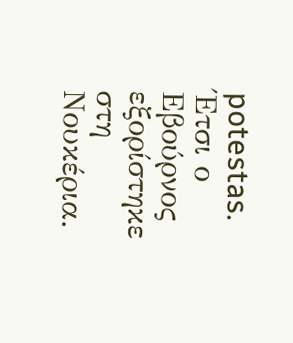potestas. Έτσι ο Εβούρνος εξορίστηκε στη Νουκέρια.